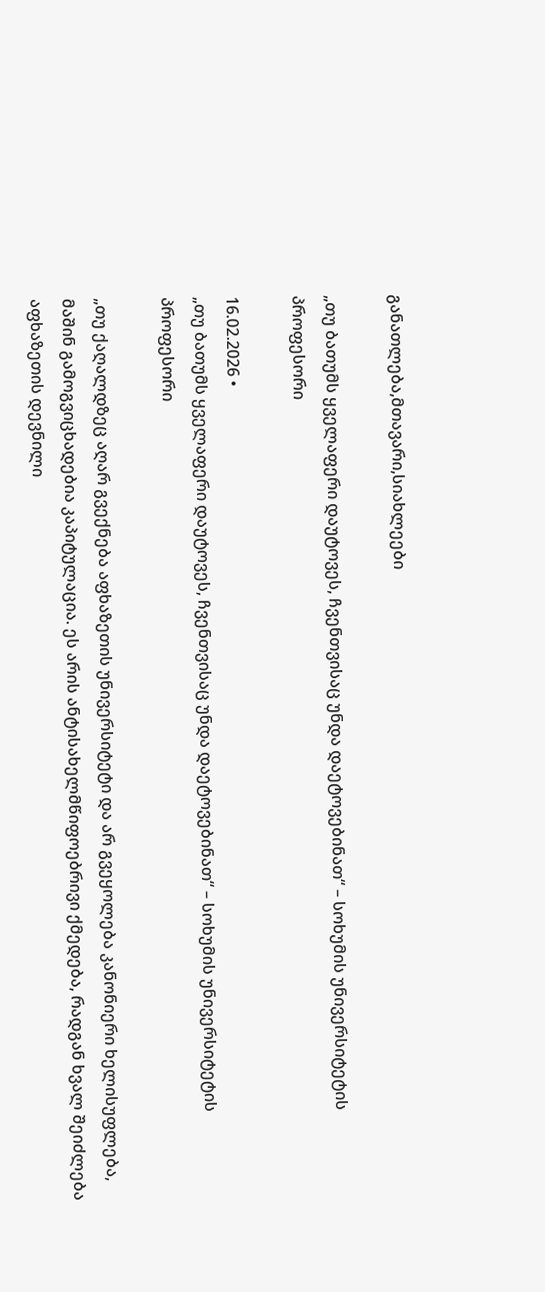განათლება,მთავარი,სიახლეები

„თუ ბათუმს ყველაფერი დაუტოვეს, ჩვენთვისაც უნდა დაეტოვებინათ“ – სოხუმის უნივერსიტეტის პროფესორი

16.02.2026 •
„თუ ბათუმს ყველაფერი დაუტოვეს, ჩვენთვისაც უნდა დაეტოვებინათ“ – სოხუმის უნივერსიტეტის პროფესორი

„თუ ქაღალდზეც აღარ გვექნება აფხაზეთის უნივერსიტეტი და არ გვეყოლება კანონიერი ხელისუფლება, მაშინ გამოგვიცხადებია კაპიტულაცია. ეს არის ანტისახელმწიფოებრივი ქმედება, რადგან ხვალ შეიძლება აფხაზეთის დევნილი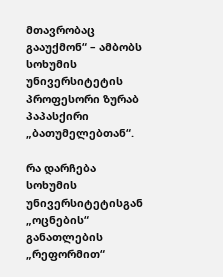მთავრობაც გააუქმონ“ – ამბობს სოხუმის უნივერსიტეტის პროფესორი ზურაბ პაპასქირი „ბათუმელებთან“.

რა დარჩება სოხუმის უნივერსიტეტისგან „ოცნების“ განათლების „რეფორმით“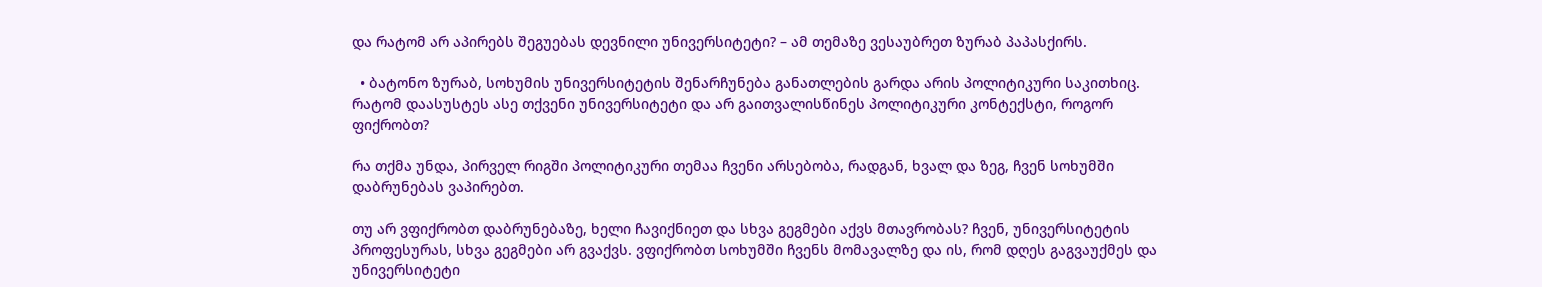და რატომ არ აპირებს შეგუებას დევნილი უნივერსიტეტი? – ამ თემაზე ვესაუბრეთ ზურაბ პაპასქირს.

  • ბატონო ზურაბ, სოხუმის უნივერსიტეტის შენარჩუნება განათლების გარდა არის პოლიტიკური საკითხიც. რატომ დაასუსტეს ასე თქვენი უნივერსიტეტი და არ გაითვალისწინეს პოლიტიკური კონტექსტი, როგორ ფიქრობთ?

რა თქმა უნდა, პირველ რიგში პოლიტიკური თემაა ჩვენი არსებობა, რადგან, ხვალ და ზეგ, ჩვენ სოხუმში დაბრუნებას ვაპირებთ.

თუ არ ვფიქრობთ დაბრუნებაზე, ხელი ჩავიქნიეთ და სხვა გეგმები აქვს მთავრობას? ჩვენ, უნივერსიტეტის პროფესურას, სხვა გეგმები არ გვაქვს. ვფიქრობთ სოხუმში ჩვენს მომავალზე და ის, რომ დღეს გაგვაუქმეს და უნივერსიტეტი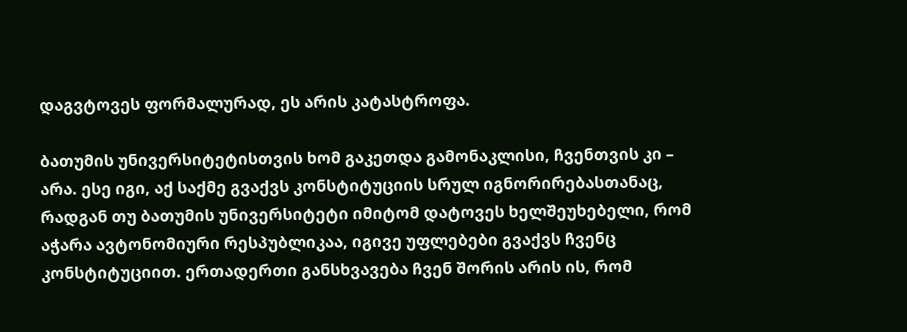დაგვტოვეს ფორმალურად, ეს არის კატასტროფა.

ბათუმის უნივერსიტეტისთვის ხომ გაკეთდა გამონაკლისი, ჩვენთვის კი – არა. ესე იგი, აქ საქმე გვაქვს კონსტიტუციის სრულ იგნორირებასთანაც, რადგან თუ ბათუმის უნივერსიტეტი იმიტომ დატოვეს ხელშეუხებელი, რომ აჭარა ავტონომიური რესპუბლიკაა, იგივე უფლებები გვაქვს ჩვენც კონსტიტუციით. ერთადერთი განსხვავება ჩვენ შორის არის ის, რომ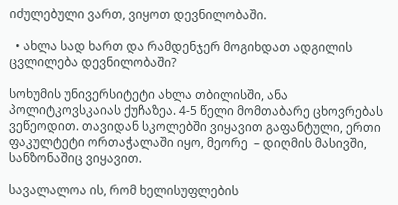იძულებული ვართ, ვიყოთ დევნილობაში.

  • ახლა სად ხართ და რამდენჯერ მოგიხდათ ადგილის ცვლილება დევნილობაში?

სოხუმის უნივერსიტეტი ახლა თბილისში, ანა პოლიტკოვსკაიას ქუჩაზეა. 4-5 წელი მომთაბარე ცხოვრებას ვეწეოდით. თავიდან სკოლებში ვიყავით გაფანტული, ერთი ფაკულტეტი ორთაჭალაში იყო, მეორე  – დიღმის მასივში, სანზონაშიც ვიყავით.

სავალალოა ის, რომ ხელისუფლების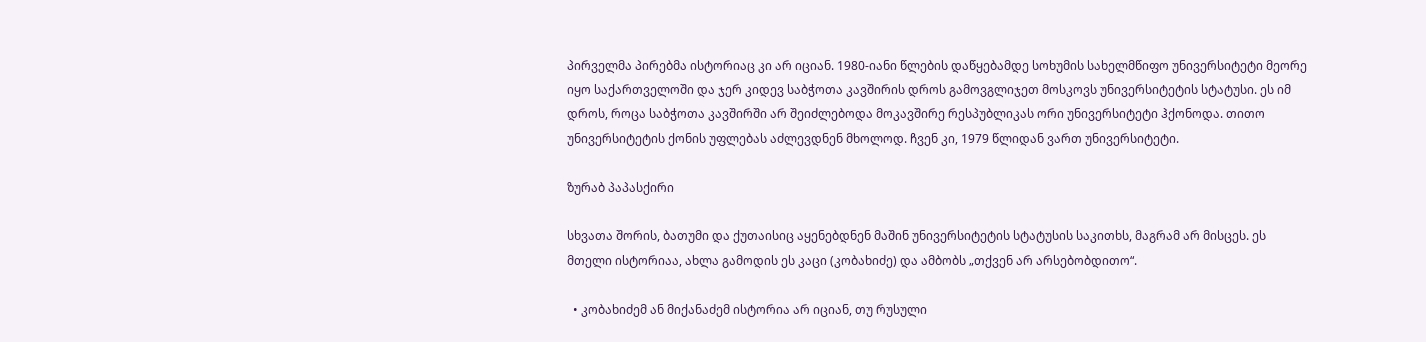პირველმა პირებმა ისტორიაც კი არ იციან. 1980-იანი წლების დაწყებამდე სოხუმის სახელმწიფო უნივერსიტეტი მეორე იყო საქართველოში და ჯერ კიდევ საბჭოთა კავშირის დროს გამოვგლიჯეთ მოსკოვს უნივერსიტეტის სტატუსი. ეს იმ დროს, როცა საბჭოთა კავშირში არ შეიძლებოდა მოკავშირე რესპუბლიკას ორი უნივერსიტეტი ჰქონოდა. თითო უნივერსიტეტის ქონის უფლებას აძლევდნენ მხოლოდ. ჩვენ კი, 1979 წლიდან ვართ უნივერსიტეტი.

ზურაბ პაპასქირი

სხვათა შორის, ბათუმი და ქუთაისიც აყენებდნენ მაშინ უნივერსიტეტის სტატუსის საკითხს, მაგრამ არ მისცეს. ეს მთელი ისტორიაა, ახლა გამოდის ეს კაცი (კობახიძე) და ამბობს „თქვენ არ არსებობდითო“.

  • კობახიძემ ან მიქანაძემ ისტორია არ იციან, თუ რუსული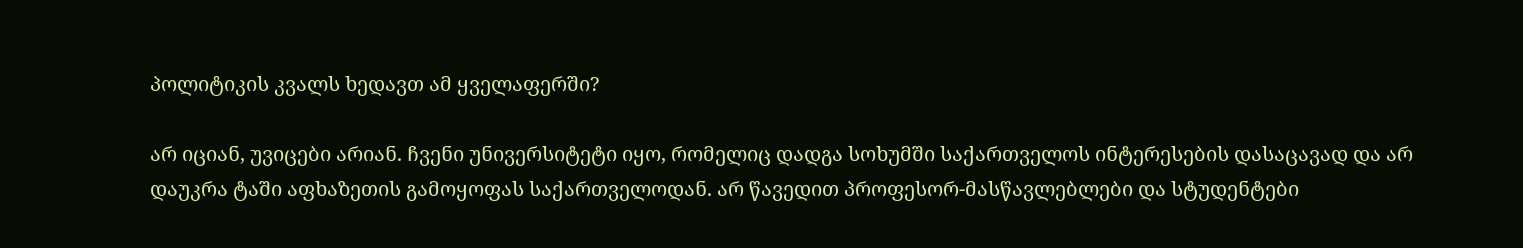პოლიტიკის კვალს ხედავთ ამ ყველაფერში?

არ იციან, უვიცები არიან. ჩვენი უნივერსიტეტი იყო, რომელიც დადგა სოხუმში საქართველოს ინტერესების დასაცავად და არ დაუკრა ტაში აფხაზეთის გამოყოფას საქართველოდან. არ წავედით პროფესორ-მასწავლებლები და სტუდენტები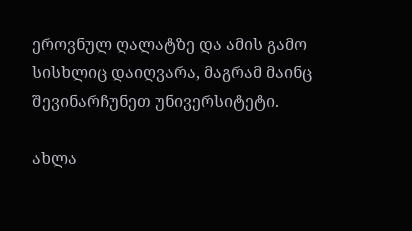ეროვნულ ღალატზე და ამის გამო სისხლიც დაიღვარა, მაგრამ მაინც შევინარჩუნეთ უნივერსიტეტი.

ახლა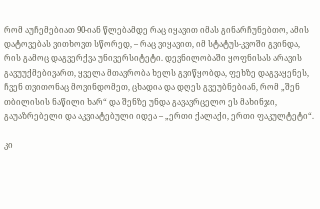რომ აუჩემებიათ 90-იან წლებამდე რაც იყავით იმას გინარჩუნებთო, ამის დატოვებას ვითხოვთ სწორედ, – რაც ვიყავით, იმ სტატუს-კვოში გვინდა, რის გამოც დაგვერქვა უნივერსიტეტი. დევნილობაში ყოფნისას არავის გავუუქმებივართ, ყველა მთავრობა ხელს გვიწყობდა, ფეხზე დაგვაყენეს, ჩვენ თვითონაც მოვინდომეთ, ცხადია და დღეს გვეუბნებიან, რომ „შენ თბილისის ნაწილი ხარ“ და შენზე უნდა გავავრცელო ეს მახინჯი, გაუაზრებელი და აკვიატებული იდეა – „ერთი ქალაქი, ერთი ფაკულტეტი“.

კი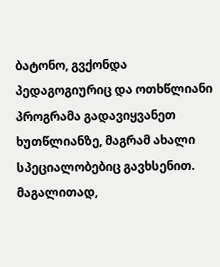ბატონო, გვქონდა პედაგოგიურიც და ოთხწლიანი პროგრამა გადავიყვანეთ ხუთწლიანზე, მაგრამ ახალი სპეციალობებიც გავხსენით. მაგალითად,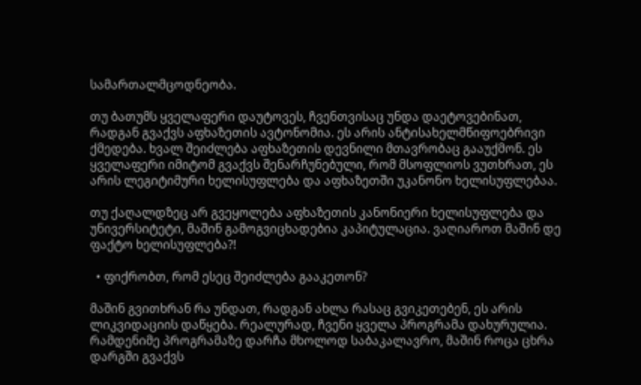სამართალმცოდნეობა.

თუ ბათუმს ყველაფერი დაუტოვეს, ჩვენთვისაც უნდა დაეტოვებინათ, რადგან გვაქვს აფხაზეთის ავტონომია. ეს არის ანტისახელმწიფოებრივი ქმედება. ხვალ შეიძლება აფხაზეთის დევნილი მთავრობაც გააუქმონ. ეს ყველაფერი იმიტომ გვაქვს შენარჩუნებული, რომ მსოფლიოს ვუთხრათ, ეს არის ლეგიტიმური ხელისუფლება და აფხაზეთში უკანონო ხელისუფლებაა.

თუ ქაღალდზეც არ გვეყოლება აფხაზეთის კანონიერი ხელისუფლება და უნივერსიტეტი, მაშინ გამოგვიცხადებია კაპიტულაცია. ვაღიაროთ მაშინ დე ფაქტო ხელისუფლება?!

  • ფიქრობთ, რომ ესეც შეიძლება გააკეთონ?

მაშინ გვითხრან რა უნდათ, რადგან ახლა რასაც გვიკეთებენ, ეს არის ლიკვიდაციის დაწყება. რეალურად, ჩვენი ყველა პროგრამა დახურულია. რამდენიმე პროგრამაზე დარჩა მხოლოდ საბაკალავრო, მაშინ როცა ცხრა დარგში გვაქვს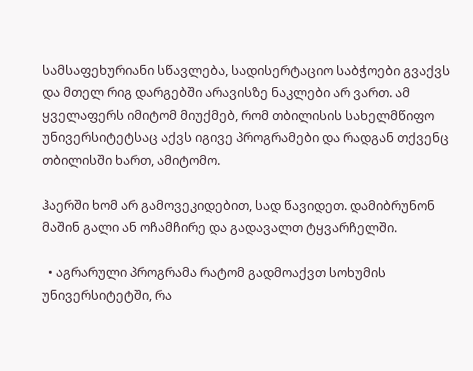სამსაფეხურიანი სწავლება, სადისერტაციო საბჭოები გვაქვს და მთელ რიგ დარგებში არავისზე ნაკლები არ ვართ. ამ ყველაფერს იმიტომ მიუქმებ, რომ თბილისის სახელმწიფო უნივერსიტეტსაც აქვს იგივე პროგრამები და რადგან თქვენც თბილისში ხართ, ამიტომო.

ჰაერში ხომ არ გამოვეკიდებით, სად წავიდეთ. დამიბრუნონ მაშინ გალი ან ოჩამჩირე და გადავალთ ტყვარჩელში.

  • აგრარული პროგრამა რატომ გადმოაქვთ სოხუმის უნივერსიტეტში, რა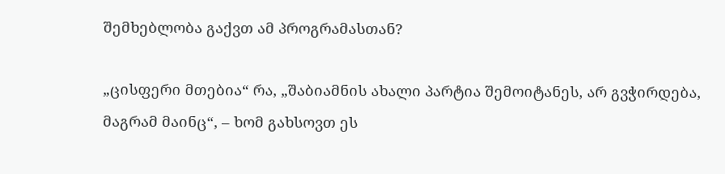შემხებლობა გაქვთ ამ პროგრამასთან?

„ცისფერი მთებია“ რა, „შაბიამნის ახალი პარტია შემოიტანეს, არ გვჭირდება, მაგრამ მაინც“, – ხომ გახსოვთ ეს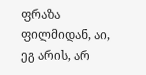ფრაზა ფილმიდან, აი, ეგ არის, არ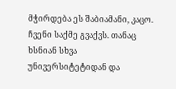მჭირდება ეს შაბიამანი, კაცო. ჩვენი საქმე გვაქვს. თანაც ხსნიან სხვა უნივერსიტეტიდან და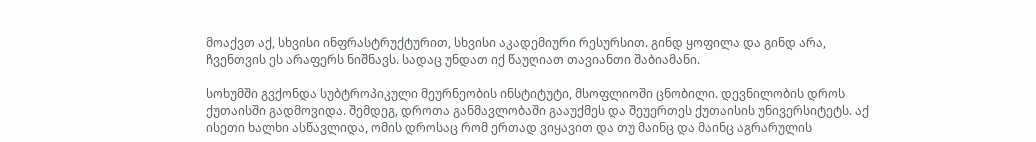მოაქვთ აქ, სხვისი ინფრასტრუქტურით, სხვისი აკადემიური რესურსით. გინდ ყოფილა და გინდ არა, ჩვენთვის ეს არაფერს ნიშნავს. სადაც უნდათ იქ წაუღიათ თავიანთი შაბიამანი.

სოხუმში გვქონდა სუბტროპიკული მეურნეობის ინსტიტუტი, მსოფლიოში ცნობილი. დევნილობის დროს ქუთაისში გადმოვიდა. შემდეგ, დროთა განმავლობაში გააუქმეს და შეუერთეს ქუთაისის უნივერსიტეტს. აქ ისეთი ხალხი ასწავლიდა, ომის დროსაც რომ ერთად ვიყავით და თუ მაინც და მაინც აგრარულის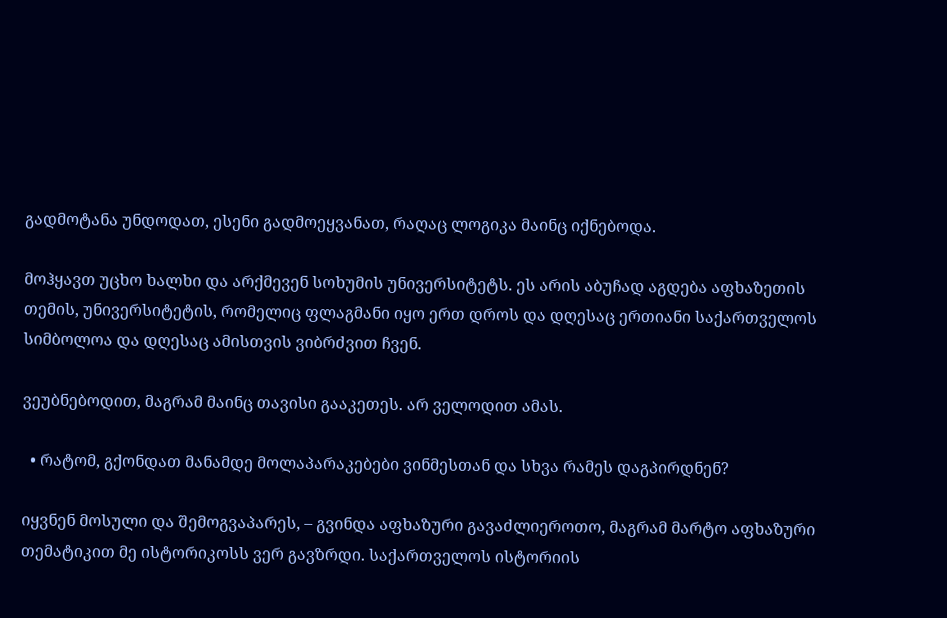გადმოტანა უნდოდათ, ესენი გადმოეყვანათ, რაღაც ლოგიკა მაინც იქნებოდა.

მოჰყავთ უცხო ხალხი და არქმევენ სოხუმის უნივერსიტეტს. ეს არის აბუჩად აგდება აფხაზეთის თემის, უნივერსიტეტის, რომელიც ფლაგმანი იყო ერთ დროს და დღესაც ერთიანი საქართველოს სიმბოლოა და დღესაც ამისთვის ვიბრძვით ჩვენ.

ვეუბნებოდით, მაგრამ მაინც თავისი გააკეთეს. არ ველოდით ამას.

  • რატომ, გქონდათ მანამდე მოლაპარაკებები ვინმესთან და სხვა რამეს დაგპირდნენ?

იყვნენ მოსული და შემოგვაპარეს, – გვინდა აფხაზური გავაძლიეროთო, მაგრამ მარტო აფხაზური თემატიკით მე ისტორიკოსს ვერ გავზრდი. საქართველოს ისტორიის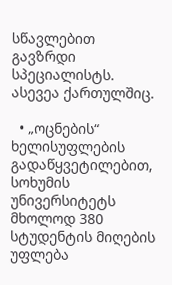სწავლებით გავზრდი სპეციალისტს. ასევეა ქართულშიც.

  • „ოცნების“ ხელისუფლების გადაწყვეტილებით, სოხუმის უნივერსიტეტს მხოლოდ 380 სტუდენტის მიღების უფლება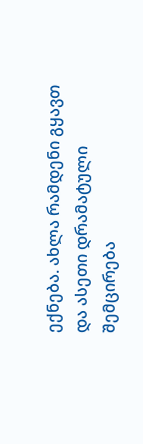ექნება. ახლა რამდენი გყავთ და ასეთი დრამატული შემცირება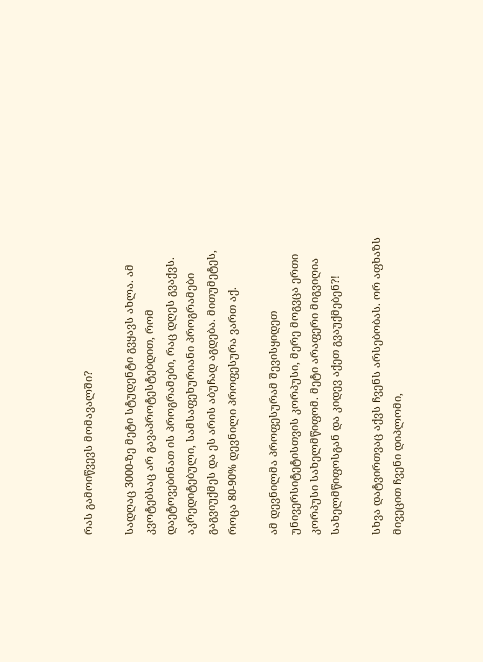რას გამოიწვევს მომავალში?

სადღაც 3000-ზე მეტი სტუდენტი გვყავს ახლა. ამ კვოტებსაც არ გავაპროტესტებდით, რომ დაეტოვებინათ ის პროგრამები, რაც დღეს გვაქვს. აკრედიტებული, სამსაფეხურიანი პროგრამები გაგვიუქმეს და ეს არის აბუჩად აგდება. მითუმეტეს, როცა 80-90% დევნილი პროფესურა ვართ აქ.

ამ დევნილმა პროფესურამ შევისყიდეთ უნივერსიტეტისთვის კორპუსი, მერე მოგვცა ერთი კორპუსი სახელმწიფომ. მეტი არაფერი მიგვიღია სახელმწიფოსგან და კიდევ აქეთ გვაუქმებენ?!

სხვა დატვირთვაც აქვს ჩვენს არსებობას. ორ აფხაზს მივეცით ჩვენი დიპლომი,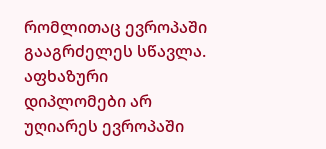რომლითაც ევროპაში გააგრძელეს სწავლა. აფხაზური დიპლომები არ უღიარეს ევროპაში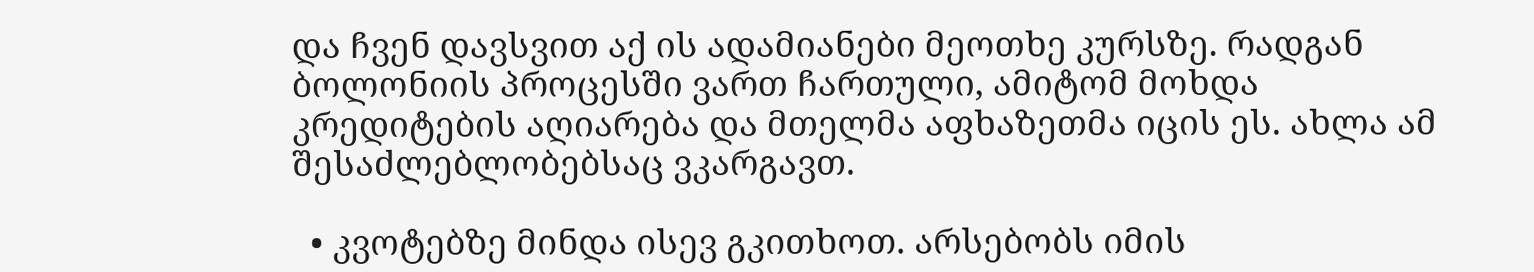და ჩვენ დავსვით აქ ის ადამიანები მეოთხე კურსზე. რადგან ბოლონიის პროცესში ვართ ჩართული, ამიტომ მოხდა კრედიტების აღიარება და მთელმა აფხაზეთმა იცის ეს. ახლა ამ შესაძლებლობებსაც ვკარგავთ.

  • კვოტებზე მინდა ისევ გკითხოთ. არსებობს იმის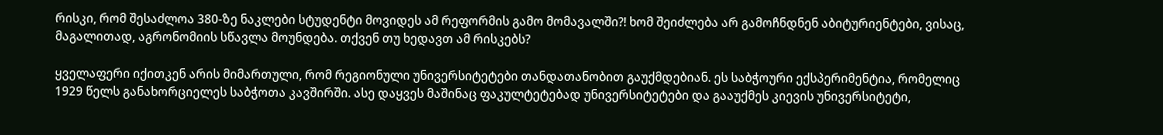რისკი, რომ შესაძლოა 380-ზე ნაკლები სტუდენტი მოვიდეს ამ რეფორმის გამო მომავალში?! ხომ შეიძლება არ გამოჩნდნენ აბიტურიენტები, ვისაც, მაგალითად, აგრონომიის სწავლა მოუნდება. თქვენ თუ ხედავთ ამ რისკებს?

ყველაფერი იქითკენ არის მიმართული, რომ რეგიონული უნივერსიტეტები თანდათანობით გაუქმდებიან. ეს საბჭოური ექსპერიმენტია, რომელიც 1929 წელს განახორციელეს საბჭოთა კავშირში. ასე დაყვეს მაშინაც ფაკულტეტებად უნივერსიტეტები და გააუქმეს კიევის უნივერსიტეტი,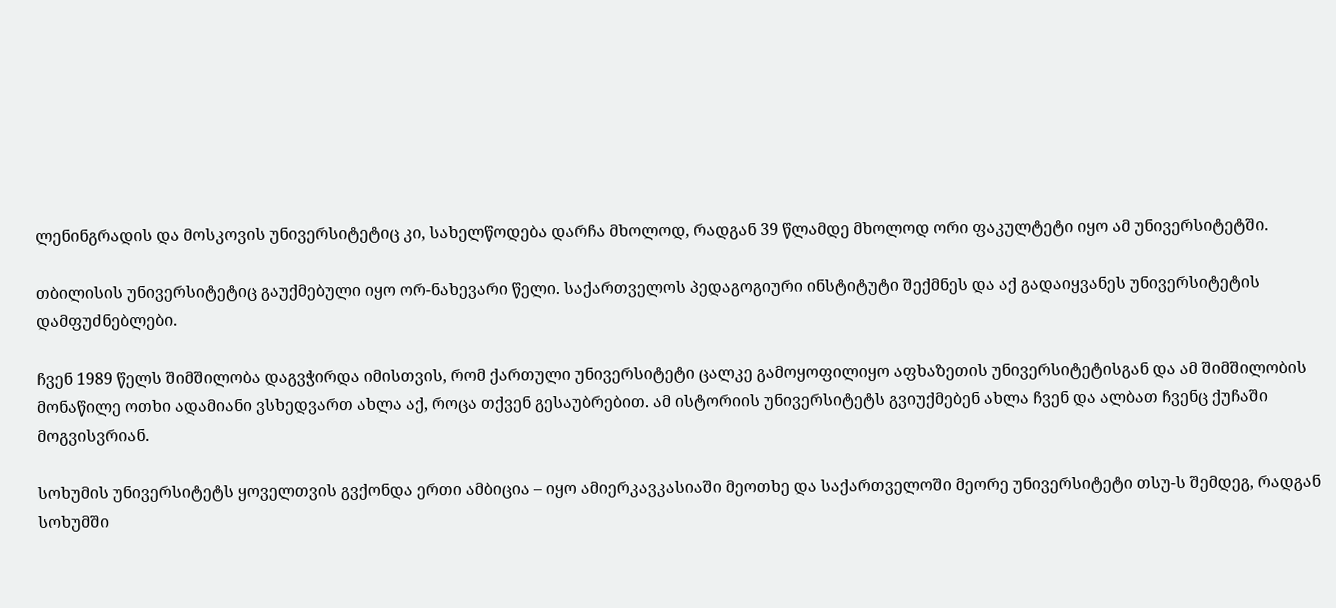ლენინგრადის და მოსკოვის უნივერსიტეტიც კი, სახელწოდება დარჩა მხოლოდ, რადგან 39 წლამდე მხოლოდ ორი ფაკულტეტი იყო ამ უნივერსიტეტში.

თბილისის უნივერსიტეტიც გაუქმებული იყო ორ-ნახევარი წელი. საქართველოს პედაგოგიური ინსტიტუტი შექმნეს და აქ გადაიყვანეს უნივერსიტეტის დამფუძნებლები.

ჩვენ 1989 წელს შიმშილობა დაგვჭირდა იმისთვის, რომ ქართული უნივერსიტეტი ცალკე გამოყოფილიყო აფხაზეთის უნივერსიტეტისგან და ამ შიმშილობის მონაწილე ოთხი ადამიანი ვსხედვართ ახლა აქ, როცა თქვენ გესაუბრებით. ამ ისტორიის უნივერსიტეტს გვიუქმებენ ახლა ჩვენ და ალბათ ჩვენც ქუჩაში მოგვისვრიან.

სოხუმის უნივერსიტეტს ყოველთვის გვქონდა ერთი ამბიცია – იყო ამიერკავკასიაში მეოთხე და საქართველოში მეორე უნივერსიტეტი თსუ-ს შემდეგ, რადგან სოხუმში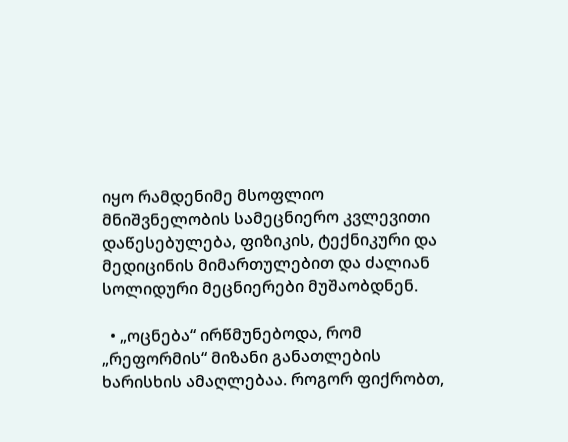იყო რამდენიმე მსოფლიო მნიშვნელობის სამეცნიერო კვლევითი დაწესებულება, ფიზიკის, ტექნიკური და მედიცინის მიმართულებით და ძალიან სოლიდური მეცნიერები მუშაობდნენ.

  • „ოცნება“ ირწმუნებოდა, რომ „რეფორმის“ მიზანი განათლების ხარისხის ამაღლებაა. როგორ ფიქრობთ,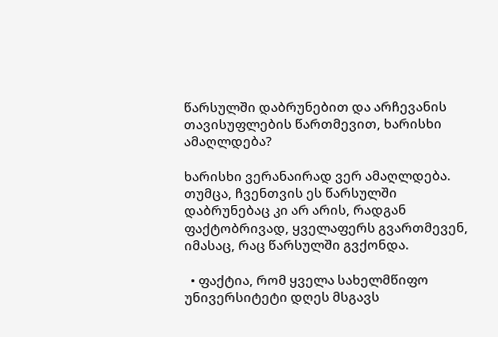წარსულში დაბრუნებით და არჩევანის თავისუფლების წართმევით, ხარისხი ამაღლდება?

ხარისხი ვერანაირად ვერ ამაღლდება. თუმცა, ჩვენთვის ეს წარსულში დაბრუნებაც კი არ არის, რადგან ფაქტობრივად, ყველაფერს გვართმევენ, იმასაც, რაც წარსულში გვქონდა.

  • ფაქტია, რომ ყველა სახელმწიფო უნივერსიტეტი დღეს მსგავს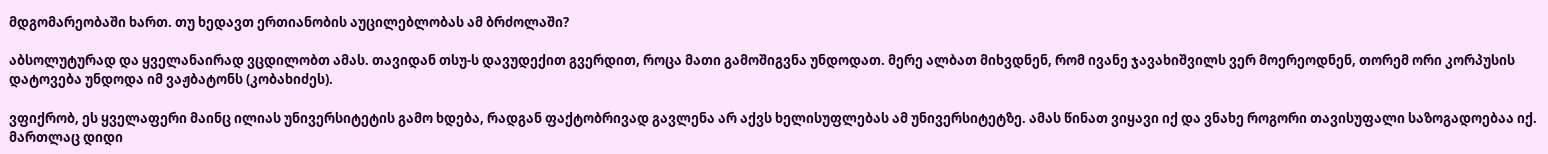მდგომარეობაში ხართ. თუ ხედავთ ერთიანობის აუცილებლობას ამ ბრძოლაში?

აბსოლუტურად და ყველანაირად ვცდილობთ ამას. თავიდან თსუ-ს დავუდექით გვერდით, როცა მათი გამოშიგვნა უნდოდათ. მერე ალბათ მიხვდნენ, რომ ივანე ჯავახიშვილს ვერ მოერეოდნენ, თორემ ორი კორპუსის დატოვება უნდოდა იმ ვაჟბატონს (კობახიძეს).

ვფიქრობ, ეს ყველაფერი მაინც ილიას უნივერსიტეტის გამო ხდება, რადგან ფაქტობრივად გავლენა არ აქვს ხელისუფლებას ამ უნივერსიტეტზე. ამას წინათ ვიყავი იქ და ვნახე როგორი თავისუფალი საზოგადოებაა იქ. მართლაც დიდი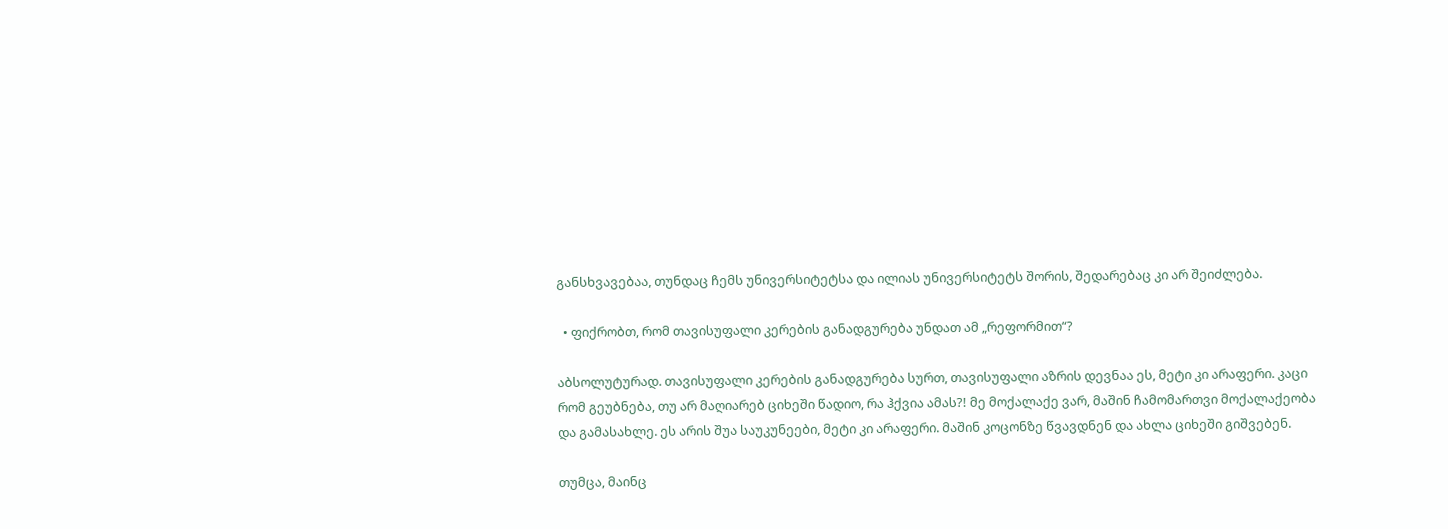განსხვავებაა, თუნდაც ჩემს უნივერსიტეტსა და ილიას უნივერსიტეტს შორის, შედარებაც კი არ შეიძლება.

  • ფიქრობთ, რომ თავისუფალი კერების განადგურება უნდათ ამ „რეფორმით“?

აბსოლუტურად. თავისუფალი კერების განადგურება სურთ, თავისუფალი აზრის დევნაა ეს, მეტი კი არაფერი. კაცი რომ გეუბნება, თუ არ მაღიარებ ციხეში წადიო, რა ჰქვია ამას?! მე მოქალაქე ვარ, მაშინ ჩამომართვი მოქალაქეობა და გამასახლე. ეს არის შუა საუკუნეები, მეტი კი არაფერი. მაშინ კოცონზე წვავდნენ და ახლა ციხეში გიშვებენ.

თუმცა, მაინც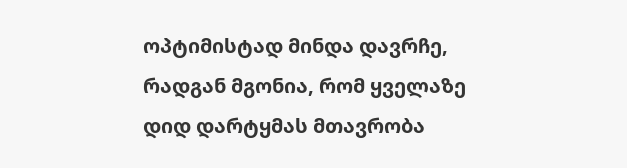ოპტიმისტად მინდა დავრჩე, რადგან მგონია, რომ ყველაზე დიდ დარტყმას მთავრობა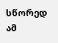სწორედ ამ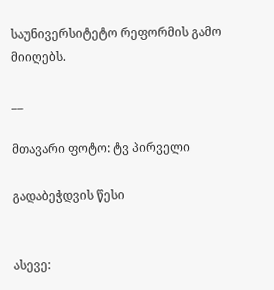საუნივერსიტეტო რეფორმის გამო მიიღებს.

__

მთავარი ფოტო: ტვ პირველი

გადაბეჭდვის წესი


ასევე: